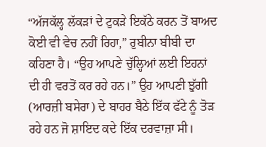“ਅੱਜਕੱਲ੍ਹ ਲੱਕੜਾਂ ਦੇ ਟੁਕੜੇ ਇਕੱਠੇ ਕਰਨ ਤੋਂ ਬਾਅਦ ਕੋਈ ਵੀ ਵੇਚ ਨਹੀਂ ਰਿਹਾ,” ਰੁਬੀਨਾ ਬੀਬੀ ਦਾ ਕਹਿਣਾ ਹੈ। “ਉਹ ਆਪਣੇ ਚੁੱਲ੍ਹਿਆਂ ਲਈ ਇਹਨਾਂ ਦੀ ਹੀ ਵਰਤੋਂ ਕਰ ਰਹੇ ਹਨ।” ਉਹ ਆਪਣੀ ਝੁੱਗੀ (ਆਰਜ਼ੀ ਬਸੇਰਾ) ਦੇ ਬਾਹਰ ਬੈਠੇ ਇੱਕ ਫੱਟੇ ਨੂੰ ਤੋੜ ਰਹੇ ਹਨ ਜੋ ਸ਼ਾਇਦ ਕਦੇ ਇੱਕ ਦਰਵਾਜ਼ਾ ਸੀ।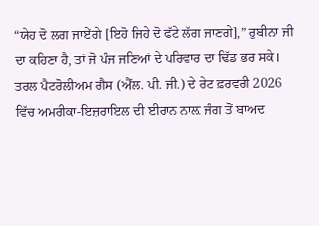“ਯੇਹ ਦੋ ਲਗ ਜਾਏਂਗੇ [ਇਹੋ ਜਿਹੇ ਦੋ ਫੱਟੇ ਲੱਗ ਜਾਣਗੇ],” ਰੁਬੀਨਾ ਜੀ ਦਾ ਕਹਿਣਾ ਹੈ, ਤਾਂ ਜੋ ਪੰਜ ਜਣਿਆਂ ਦੇ ਪਰਿਵਾਰ ਦਾ ਢਿੱਡ ਭਰ ਸਕੇ। ਤਰਲ ਪੈਟਰੋਲੀਅਮ ਗੈਸ (ਐੱਲ. ਪੀ. ਜੀ.) ਦੇ ਰੇਟ ਫ਼ਰਵਰੀ 2026 ਵਿੱਚ ਅਮਰੀਕਾ-ਇਜ਼ਰਾਇਲ ਦੀ ਈਰਾਨ ਨਾਲ਼ ਜੰਗ ਤੋਂ ਬਾਅਦ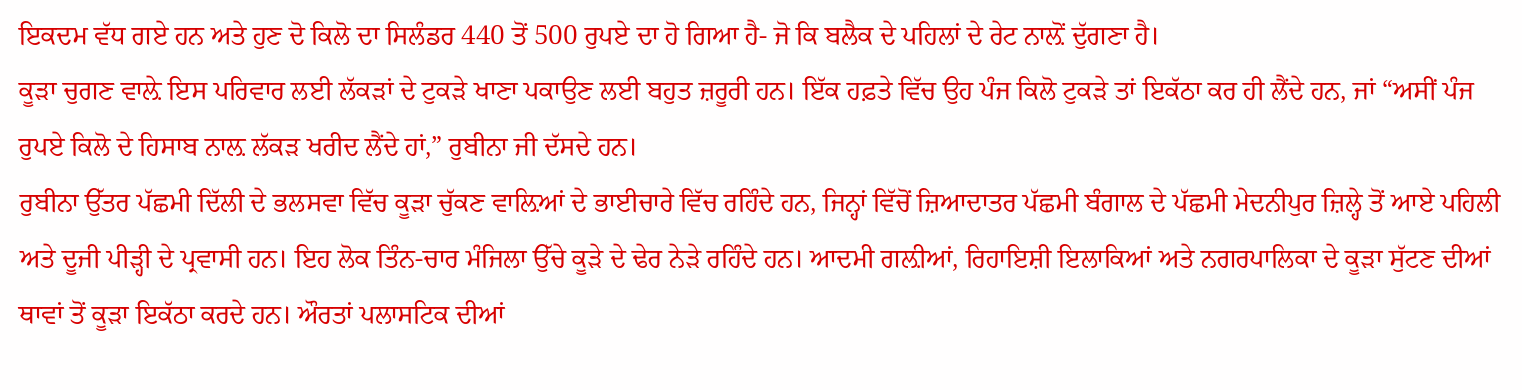ਇਕਦਮ ਵੱਧ ਗਏ ਹਨ ਅਤੇ ਹੁਣ ਦੋ ਕਿਲੋ ਦਾ ਸਿਲੰਡਰ 440 ਤੋਂ 500 ਰੁਪਏ ਦਾ ਹੋ ਗਿਆ ਹੈ- ਜੋ ਕਿ ਬਲੈਕ ਦੇ ਪਹਿਲਾਂ ਦੇ ਰੇਟ ਨਾਲ਼ੋਂ ਦੁੱਗਣਾ ਹੈ।
ਕੂੜਾ ਚੁਗਣ ਵਾਲ਼ੇ ਇਸ ਪਰਿਵਾਰ ਲਈ ਲੱਕੜਾਂ ਦੇ ਟੁਕੜੇ ਖਾਣਾ ਪਕਾਉਣ ਲਈ ਬਹੁਤ ਜ਼ਰੂਰੀ ਹਨ। ਇੱਕ ਹਫ਼ਤੇ ਵਿੱਚ ਉਹ ਪੰਜ ਕਿਲੋ ਟੁਕੜੇ ਤਾਂ ਇਕੱਠਾ ਕਰ ਹੀ ਲੈਂਦੇ ਹਨ, ਜਾਂ “ਅਸੀਂ ਪੰਜ ਰੁਪਏ ਕਿਲੋ ਦੇ ਹਿਸਾਬ ਨਾਲ਼ ਲੱਕੜ ਖਰੀਦ ਲੈਂਦੇ ਹਾਂ,” ਰੁਬੀਨਾ ਜੀ ਦੱਸਦੇ ਹਨ।
ਰੁਬੀਨਾ ਉੱਤਰ ਪੱਛਮੀ ਦਿੱਲੀ ਦੇ ਭਲਸਵਾ ਵਿੱਚ ਕੂੜਾ ਚੁੱਕਣ ਵਾਲ਼ਿਆਂ ਦੇ ਭਾਈਚਾਰੇ ਵਿੱਚ ਰਹਿੰਦੇ ਹਨ, ਜਿਨ੍ਹਾਂ ਵਿੱਚੋਂ ਜ਼ਿਆਦਾਤਰ ਪੱਛਮੀ ਬੰਗਾਲ ਦੇ ਪੱਛਮੀ ਮੇਦਨੀਪੁਰ ਜ਼ਿਲ੍ਹੇ ਤੋਂ ਆਏ ਪਹਿਲੀ ਅਤੇ ਦੂਜੀ ਪੀੜ੍ਹੀ ਦੇ ਪ੍ਰਵਾਸੀ ਹਨ। ਇਹ ਲੋਕ ਤਿੰਨ-ਚਾਰ ਮੰਜਿਲਾ ਉੱਚੇ ਕੂੜੇ ਦੇ ਢੇਰ ਨੇੜੇ ਰਹਿੰਦੇ ਹਨ। ਆਦਮੀ ਗਲ਼ੀਆਂ, ਰਿਹਾਇਸ਼ੀ ਇਲਾਕਿਆਂ ਅਤੇ ਨਗਰਪਾਲਿਕਾ ਦੇ ਕੂੜਾ ਸੁੱਟਣ ਦੀਆਂ ਥਾਵਾਂ ਤੋਂ ਕੂੜਾ ਇਕੱਠਾ ਕਰਦੇ ਹਨ। ਔਰਤਾਂ ਪਲਾਸਟਿਕ ਦੀਆਂ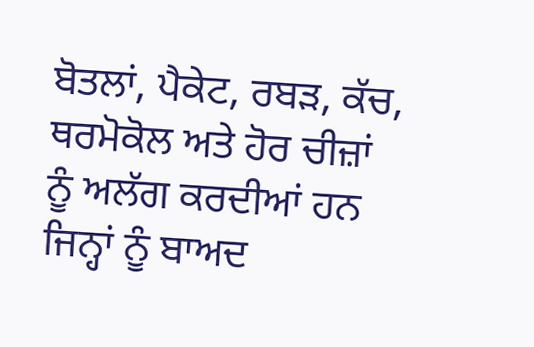ਬੋਤਲਾਂ, ਪੈਕੇਟ, ਰਬੜ, ਕੱਚ, ਥਰਮੋਕੋਲ ਅਤੇ ਹੋਰ ਚੀਜ਼ਾਂ ਨੂੰ ਅਲੱਗ ਕਰਦੀਆਂ ਹਨ ਜਿਨ੍ਹਾਂ ਨੂੰ ਬਾਅਦ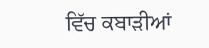ਵਿੱਚ ਕਬਾੜੀਆਂ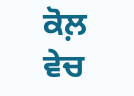ਕੋਲ਼ ਵੇਚ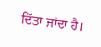ਦਿੱਤਾ ਜਾਂਦਾ ਹੈ।